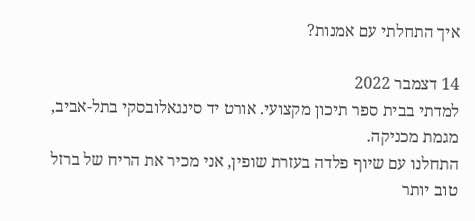איך התחלתי עם אמנות?

14 דצמבר 2022
למדתי בבית ספר תיכון מקצועי. אורט יד סינגאלובסקי בתל-אביב, מגמת מכניקה.
התחלנו עם שיוף פלדה בעזרת שופין, אני מכיר את הריח של ברזל טוב יותר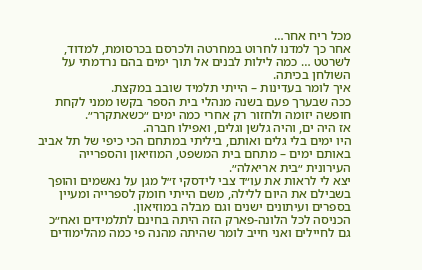מכל ריח אחר…
אחר כך למדנו לחרוט במחרטה ולכרסם בכרסומת, למדוד, לשרטט … כמה לילות לבנים אל תוך ימים בהם נרדמתי על השולחן בכיתה.
איך לומר בעדינות – הייתי תלמיד שובב במקצת.
ככה שבערך פעם בשנה מנהלי בית הספר בקשו ממני לקחת חופשה יזומה ולחזור רק אחרי כמה ימים ״כשאתקרר״.
אז היה ים, והיה גלשן וגלים, ואפילו חברה.
היו ימים בלי גלים ואותם, ביליתי במתחם הכי כיפי של תל אביב באותם ימים – מתחם בית המשפט, המוזיאון והספרייה העירונית ״בית אריאלה״.
יצא לי לראות את עו״ד צבי לידסקי ז״ל מגן על נאשמים והופך בשבילם את היום ללילה, משם הייתי חומק לספרייה ומעיין בספרים ועיתונים ישנים וגם מבלה במוזיאון.
הכניסה לכל הלונה-פארק הזה היתה בחינם לתלמידים ואח״כ גם לחיילים ואני חייב לומר שהיתה מהנה פי כמה מהלימודים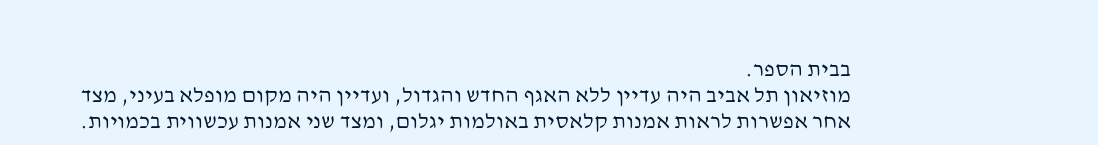בבית הספר.
מוזיאון תל אביב היה עדיין ללא האגף החדש והגדול, ועדיין היה מקום מופלא בעיני, מצד אחר אפשרות לראות אמנות קלאסית באולמות יגלום, ומצד שני אמנות עכשווית בכמויות.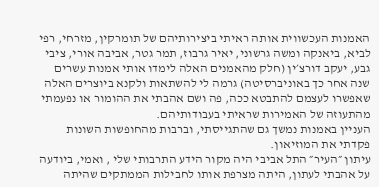האמנות העכשווית אותה ראיתי ביצירותיהם של תומרקין, מזרחי, רפי לביא, ביאנקה ומשה גרשוני, יאיר גרבוז, תמר גטר, אביבה אורי, ציבי גבע, יעקב דורצ׳ין (חלק מהאמנים האלה לימדו אותי אמנות עשרים שנה אחר כך באוניברסיטה) גרמה לי להשתאות ולקנא ביוצרים האלה שאפשרו לעצמם להתבטא ככה, פה ושם אהבתי את ההומור או נפעמתי מהתעוזה של האמירות שראיתי בעבודותיהם.
העניין באמנות נמשך גם שהתגייסתי, וברבות מהחופשות השונות פקדתי את המוזיאון.
עיתון ״העיר״ התל אביבי היה מקור הידע התרבותי שלי , ואמי, ביודעה על אהבתי לעתון, היתה מצרפת אותו לחבילות הממתקים שהיתה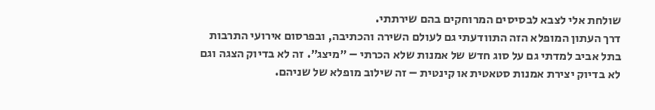שולחת אלי לצבא לבסיסים המרוחקים בהם שירתתי.
דרך העתון המופלא הזה התוודעתי גם לעולם השירה והכתיבה, ובפרסום אירועי התרבות בתל אביב למדתי גם על סוג חדש של אמנות שלא הכרתי – ״מיצג״. זה לא בדיוק הצגה וגם לא בדיוק יצירת אמנות סטאטית או קינטית – זה שילוב מופלא של שניהם.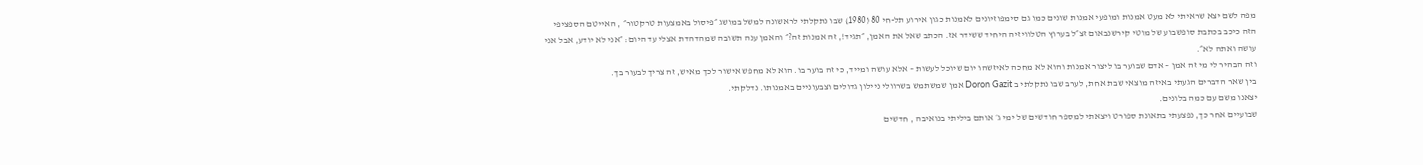מפה לשם יצא שראיתי לא מעט אמנות ומופעי אמנות שונים כמו גם סימפוזיונים לאמנות כגון אירוע תל-חי 80 (1980) שבו נתקלתי לראשונה למשל במושג ״פיסול באמצעות טרקטור״ , האייטם הספציפי הזה כיכב בכתבת סופשבוע של מוטי קירשנבאום זצ״ל בערוץ הטלוויזיה היחיד ששידר אז. הכתב שאל את האמן, ״תגיד!, זה אמנות זה?״ והאמן ענה תשובה שמהדהדת אצלי עד היום: ״אני לא יודע, אבל אני עושה ואתה לא״.
וזה הבהיר לי מי זה אמן – אדם שבוער בו ליצור אמנות והוא לא מחכה לאיזשהו יום שיוכל לעשות – אלא עושה ומייד, כי זה בוער בו. הוא לא מחפש אישור לכך מאיש, זה צריך לבעור בך.
בין שאר הדברים הגעתי באיזה מוצאי שבת אחת, לערב שבו נתקלתי ב Doron Gazit אמן שמשתמש בשרוולי ניילון גדולים וצבעוניים באמנותו. נדלקתי.
יצאנו משם עם כמה בלונים.
שבועיים אחר כך, נפצעתי בתאונת ספורט ויצאתי למספר חודשים של ימי ג׳ אותם ביליתי בנואיבה , חדשים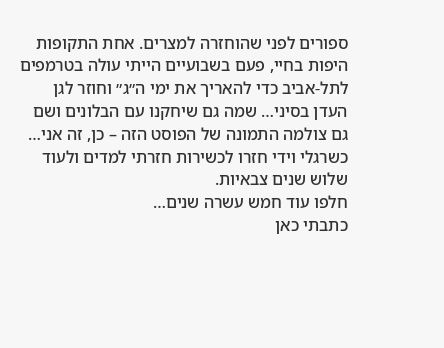ספורים לפני שהוחזרה למצרים. אחת התקופות היפות בחיי, פעם בשבועיים הייתי עולה בטרמפים לתל-אביב כדי להאריך את ימי ה״ג״ וחוזר לגן העדן בסיני… שמה גם שיחקנו עם הבלונים ושם גם צולמה התמונה של הפוסט הזה – כן, זה אני…
כשרגלי וידי חזרו לכשירות חזרתי למדים ולעוד שלוש שנים צבאיות.
חלפו עוד חמש עשרה שנים…
כתבתי כאן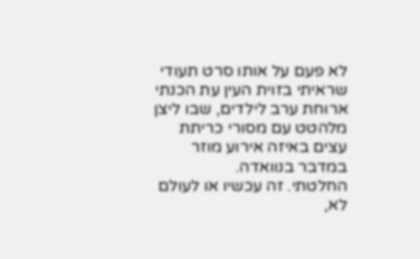לא פעם על אותו סרט תעודי שראיתי בזוית העין עת הכנתי ארוחת ערב לילדים, שבו ליצן מלהטט עם מסורי כריתת עצים באיזה אירוע מוזר במדבר בנוואדה.
החלטתי. זה עכשיו או לעולם לא,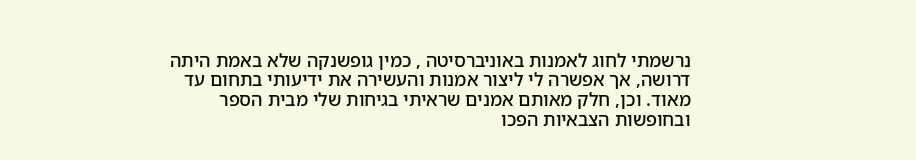נרשמתי לחוג לאמנות באוניברסיטה , כמין גופשנקה שלא באמת היתה דרושה, אך אפשרה לי ליצור אמנות והעשירה את ידיעותי בתחום עד מאוד. וכן, חלק מאותם אמנים שראיתי בגיחות שלי מבית הספר ובחופשות הצבאיות הפכו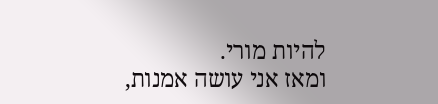להיות מורי.
ומאז אני עושה אמנות,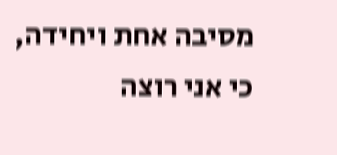מסיבה אחת ויחידה, כי אני רוצה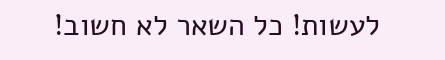לעשות! כל השאר לא חשוב!